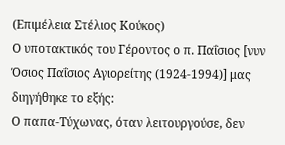(Επιμέλεια Στέλιος Κούκος)
Ο υποτακτικός του Γέροντος ο π. Παΐσιος [νυν Όσιος Παΐσιος Αγιορείτης (1924-1994)] μας διηγήθηκε το εξής:
Ο παπα-Τύχωνας, όταν λειτουργούσε, δεν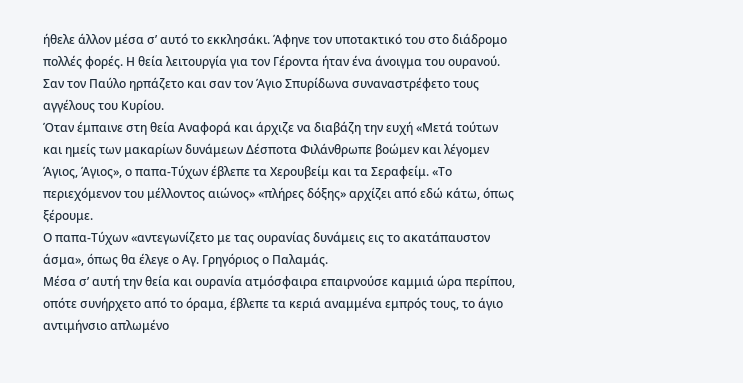ήθελε άλλον μέσα σ’ αυτό το εκκλησάκι. Άφηνε τον υποτακτικό του στο διάδρομο πολλές φορές. Η θεία λειτουργία για τον Γέροντα ήταν ένα άνοιγμα του ουρανού. Σαν τον Παύλο ηρπάζετο και σαν τον Άγιο Σπυρίδωνα συναναστρέφετο τους αγγέλους του Κυρίου.
Όταν έμπαινε στη θεία Αναφορά και άρχιζε να διαβάζη την ευχή «Μετά τούτων και ημείς των μακαρίων δυνάμεων Δέσποτα Φιλάνθρωπε βοώμεν και λέγομεν Άγιος, Άγιος», ο παπα-Τύχων έβλεπε τα Χερουβείμ και τα Σεραφείμ. «Το περιεχόμενον του μέλλοντος αιώνος» «πλήρες δόξης» αρχίζει από εδώ κάτω, όπως ξέρουμε.
Ο παπα-Τύχων «αντεγωνίζετο με τας ουρανίας δυνάμεις εις το ακατάπαυστον άσμα», όπως θα έλεγε ο Αγ. Γρηγόριος ο Παλαμάς.
Μέσα σ’ αυτή την θεία και ουρανία ατμόσφαιρα επαιρνούσε καμμιά ώρα περίπου, οπότε συνήρχετο από το όραμα, έβλεπε τα κεριά αναμμένα εμπρός τους, το άγιο αντιμήνσιο απλωμένο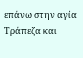επάνω στην αγία Τράπεζα και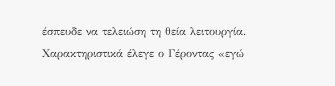έσπευδε να τελειώση τη θεία λειτουργία. Χαρακτηριστικά έλεγε ο Γέροντας «εγώ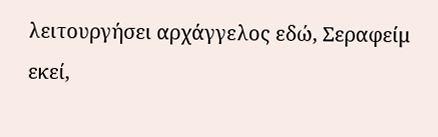λειτουργήσει αρχάγγελος εδώ, Σεραφείμ εκεί,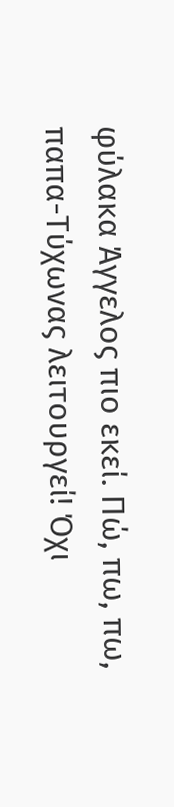φύλακα Άγγελος πιο εκεί. Πώ, πω, πω, παπα-Τύχωνας λειτουργεί! Όχι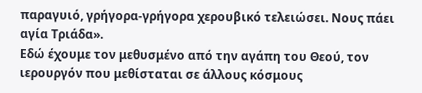παραγυιό, γρήγορα-γρήγορα χερουβικό τελειώσει. Νους πάει αγία Τριάδα».
Εδώ έχουμε τον μεθυσμένο από την αγάπη του Θεού, τον ιερουργόν που μεθίσταται σε άλλους κόσμους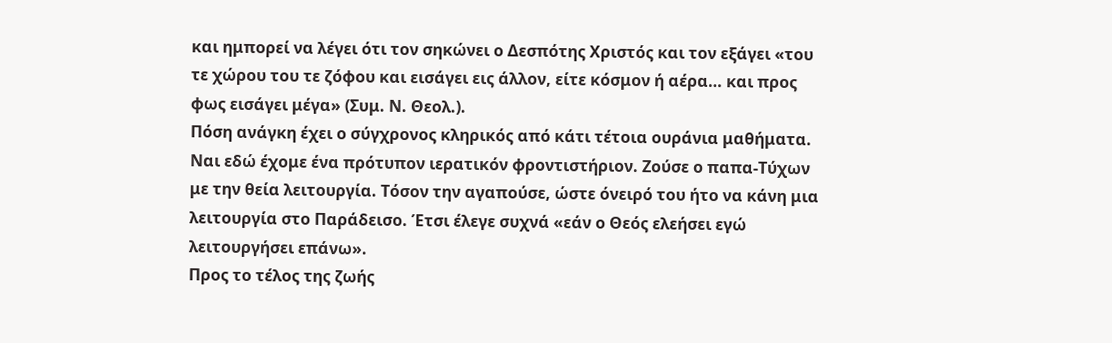και ημπορεί να λέγει ότι τον σηκώνει ο Δεσπότης Χριστός και τον εξάγει «του τε χώρου του τε ζόφου και εισάγει εις άλλον, είτε κόσμον ή αέρα… και προς φως εισάγει μέγα» (Συμ. Ν. Θεολ.).
Πόση ανάγκη έχει ο σύγχρονος κληρικός από κάτι τέτοια ουράνια μαθήματα. Ναι εδώ έχομε ένα πρότυπον ιερατικόν φροντιστήριον. Ζούσε ο παπα-Τύχων με την θεία λειτουργία. Τόσον την αγαπούσε, ώστε όνειρό του ήτο να κάνη μια λειτουργία στο Παράδεισο. Έτσι έλεγε συχνά «εάν ο Θεός ελεήσει εγώ λειτουργήσει επάνω».
Προς το τέλος της ζωής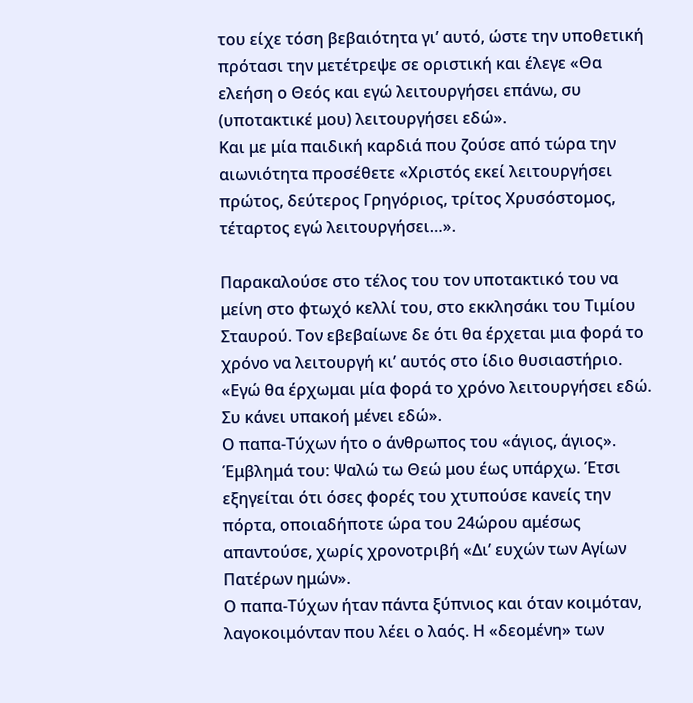του είχε τόση βεβαιότητα γι’ αυτό, ώστε την υποθετική πρότασι την μετέτρεψε σε οριστική και έλεγε «Θα ελεήση ο Θεός και εγώ λειτουργήσει επάνω, συ (υποτακτικέ μου) λειτουργήσει εδώ».
Και με μία παιδική καρδιά που ζούσε από τώρα την αιωνιότητα προσέθετε «Χριστός εκεί λειτουργήσει πρώτος, δεύτερος Γρηγόριος, τρίτος Χρυσόστομος, τέταρτος εγώ λειτουργήσει…».

Παρακαλούσε στο τέλος του τον υποτακτικό του να μείνη στο φτωχό κελλί του, στο εκκλησάκι του Τιμίου Σταυρού. Τον εβεβαίωνε δε ότι θα έρχεται μια φορά το χρόνο να λειτουργή κι’ αυτός στο ίδιο θυσιαστήριο. «Εγώ θα έρχωμαι μία φορά το χρόνο λειτουργήσει εδώ. Συ κάνει υπακοή μένει εδώ».
Ο παπα-Τύχων ήτο ο άνθρωπος του «άγιος, άγιος». Έμβλημά του: Ψαλώ τω Θεώ μου έως υπάρχω. Έτσι εξηγείται ότι όσες φορές του χτυπούσε κανείς την πόρτα, οποιαδήποτε ώρα του 24ώρου αμέσως απαντούσε, χωρίς χρονοτριβή «Δι’ ευχών των Αγίων Πατέρων ημών».
Ο παπα-Τύχων ήταν πάντα ξύπνιος και όταν κοιμόταν, λαγοκοιμόνταν που λέει ο λαός. Η «δεομένη» των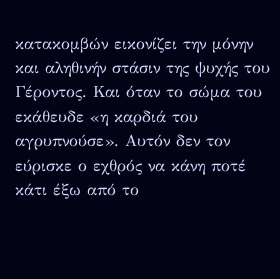κατακομβών εικονίζει την μόνην και αληθινήν στάσιν της ψυχής του Γέροντος. Και όταν το σώμα του εκάθευδε «η καρδιά του αγρυπνούσε». Αυτόν δεν τον εύρισκε ο εχθρός να κάνη ποτέ κάτι έξω από το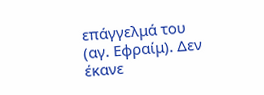επάγγελμά του (αγ. Εφραίμ). Δεν έκανε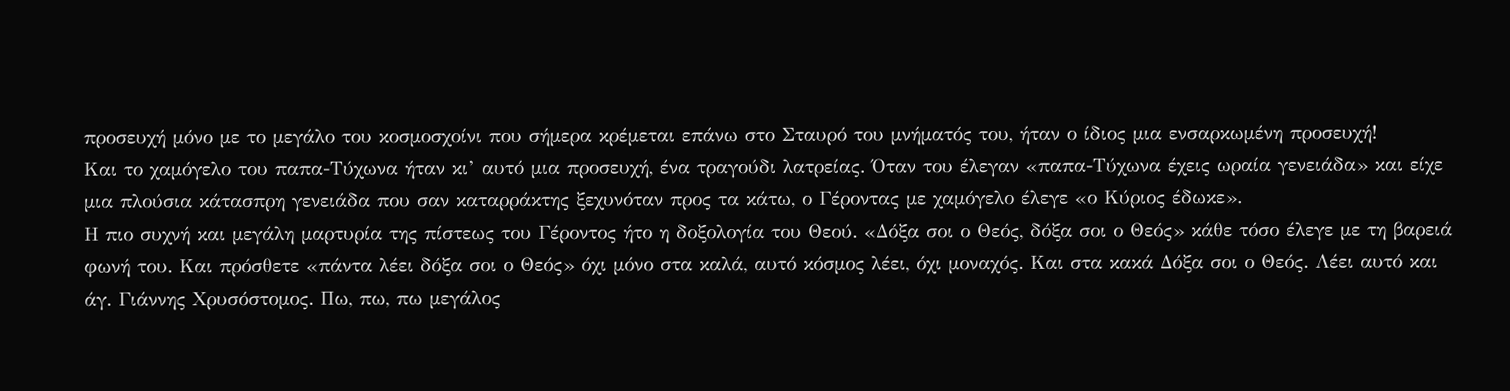προσευχή μόνο με το μεγάλο του κοσμοσχοίνι που σήμερα κρέμεται επάνω στο Σταυρό του μνήματός του, ήταν ο ίδιος μια ενσαρκωμένη προσευχή!
Και το χαμόγελο του παπα-Τύχωνα ήταν κι’ αυτό μια προσευχή, ένα τραγούδι λατρείας. Όταν του έλεγαν «παπα-Τύχωνα έχεις ωραία γενειάδα» και είχε μια πλούσια κάτασπρη γενειάδα που σαν καταρράκτης ξεχυνόταν προς τα κάτω, ο Γέροντας με χαμόγελο έλεγε «ο Κύριος έδωκε».
Η πιο συχνή και μεγάλη μαρτυρία της πίστεως του Γέροντος ήτο η δοξολογία του Θεού. «Δόξα σοι ο Θεός, δόξα σοι ο Θεός» κάθε τόσο έλεγε με τη βαρειά φωνή του. Και πρόσθετε «πάντα λέει δόξα σοι ο Θεός» όχι μόνο στα καλά, αυτό κόσμος λέει, όχι μοναχός. Και στα κακά Δόξα σοι ο Θεός. Λέει αυτό και άγ. Γιάννης Χρυσόστομος. Πω, πω, πω μεγάλος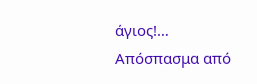άγιος!…
Απόσπασμα από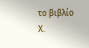το βιβλίο Χ.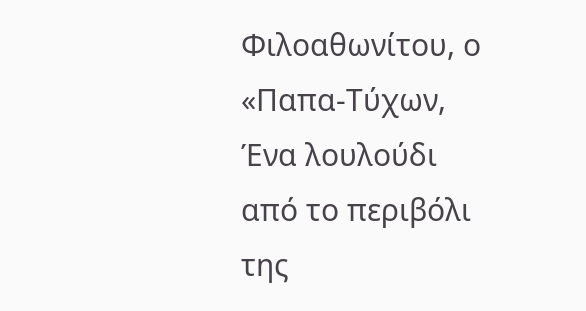Φιλοαθωνίτου, ο «Παπα-Τύχων, Ένα λουλούδι από το περιβόλι της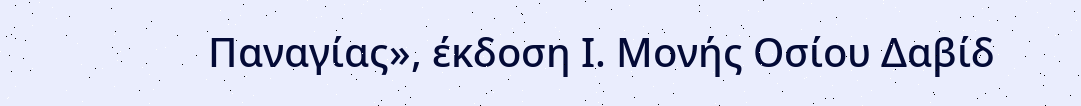Παναγίας», έκδοση Ι. Μονής Οσίου Δαβίδ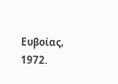Ευβοίας, 1972.